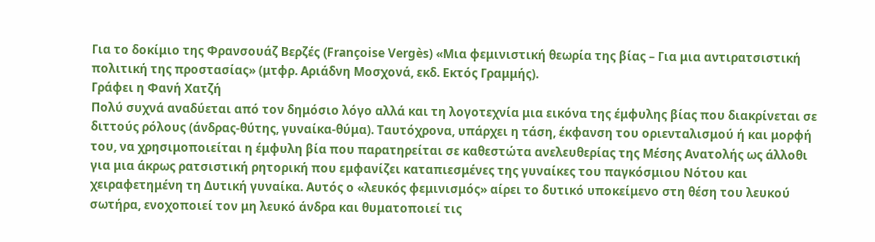Για το δοκίμιο της Φρανσουάζ Βερζές (Françoise Vergès) «Μια φεμινιστική θεωρία της βίας – Για μια αντιρατσιστική πολιτική της προστασίας» (μτφρ. Αριάδνη Μοσχονά, εκδ. Εκτός Γραμμής).
Γράφει η Φανή Χατζή
Πολύ συχνά αναδύεται από τον δημόσιο λόγο αλλά και τη λογοτεχνία μια εικόνα της έμφυλης βίας που διακρίνεται σε διττούς ρόλους (άνδρας-θύτης, γυναίκα-θύμα). Ταυτόχρονα, υπάρχει η τάση, έκφανση του οριενταλισμού ή και μορφή του, να χρησιμοποιείται η έμφυλη βία που παρατηρείται σε καθεστώτα ανελευθερίας της Mέσης Ανατολής ως άλλοθι για μια άκρως ρατσιστική ρητορική που εμφανίζει καταπιεσμένες της γυναίκες του παγκόσμιου Νότου και χειραφετημένη τη Δυτική γυναίκα. Αυτός ο «λευκός φεμινισμός» αίρει το δυτικό υποκείμενο στη θέση του λευκού σωτήρα, ενοχοποιεί τον μη λευκό άνδρα και θυματοποιεί τις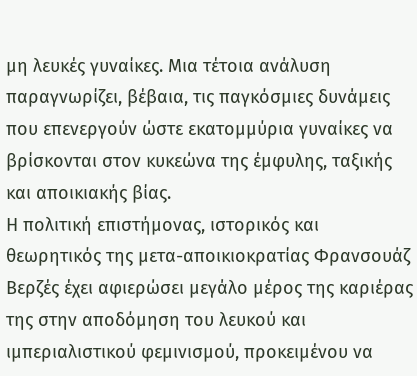μη λευκές γυναίκες. Μια τέτοια ανάλυση παραγνωρίζει, βέβαια, τις παγκόσμιες δυνάμεις που επενεργούν ώστε εκατομμύρια γυναίκες να βρίσκονται στον κυκεώνα της έμφυλης, ταξικής και αποικιακής βίας.
Η πολιτική επιστήμονας, ιστορικός και θεωρητικός της μετα-αποικιοκρατίας Φρανσουάζ Βερζές έχει αφιερώσει μεγάλο μέρος της καριέρας της στην αποδόμηση του λευκού και ιμπεριαλιστικού φεμινισμού, προκειμένου να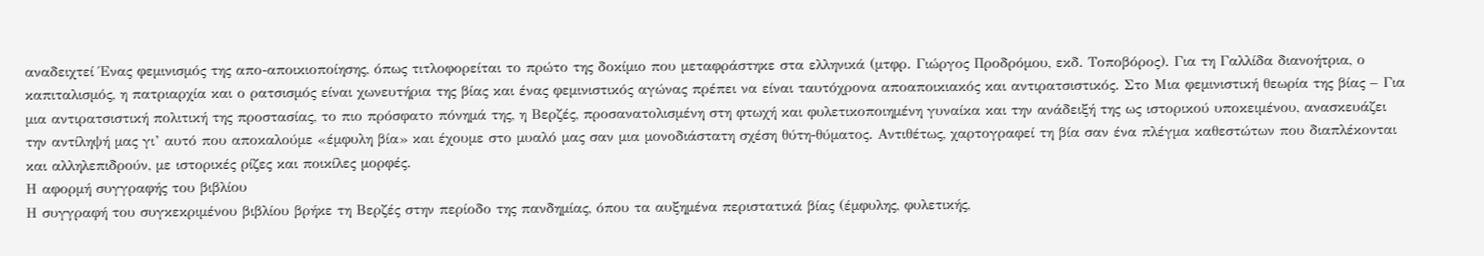αναδειχτεί Ένας φεμινισμός της απο-αποικιοποίησης, όπως τιτλοφορείται το πρώτο της δοκίμιο που μεταφράστηκε στα ελληνικά (μτφρ. Γιώργος Προδρόμου, εκδ. Τοποβόρος). Για τη Γαλλίδα διανοήτρια, ο καπιταλισμός, η πατριαρχία και ο ρατσισμός είναι χωνευτήρια της βίας και ένας φεμινιστικός αγώνας πρέπει να είναι ταυτόχρονα αποαποικιακός και αντιρατσιστικός. Στο Μια φεμινιστική θεωρία της βίας – Για μια αντιρατσιστική πολιτική της προστασίας, το πιο πρόσφατο πόνημά της, η Βερζές, προσανατολισμένη στη φτωχή και φυλετικοποιημένη γυναίκα και την ανάδειξή της ως ιστορικού υποκειμένου, ανασκευάζει την αντίληψή μας γι’ αυτό που αποκαλούμε «έμφυλη βία» και έχουμε στο μυαλό μας σαν μια μονοδιάστατη σχέση θύτη-θύματος. Αντιθέτως, χαρτογραφεί τη βία σαν ένα πλέγμα καθεστώτων που διαπλέκονται και αλληλεπιδρούν, με ιστορικές ρίζες και ποικίλες μορφές.
Η αφορμή συγγραφής του βιβλίου
Η συγγραφή του συγκεκριμένου βιβλίου βρήκε τη Βερζές στην περίοδο της πανδημίας, όπου τα αυξημένα περιστατικά βίας (έμφυλης, φυλετικής,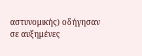αστυνομικής) οδήγησαν σε αυξημένες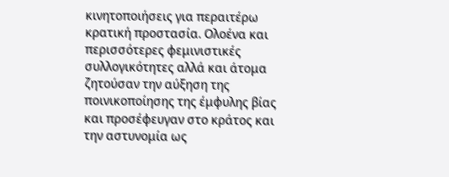κινητοποιήσεις για περαιτέρω κρατική προστασία. Ολοένα και περισσότερες φεμινιστικές συλλογικότητες αλλά και άτομα ζητούσαν την αύξηση της ποινικοποίησης της έμφυλης βίας και προσέφευγαν στο κράτος και την αστυνομία ως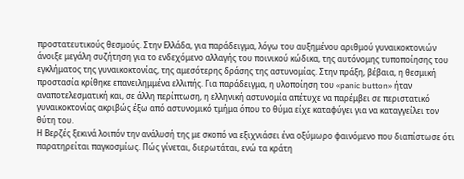προστατευτικούς θεσμούς. Στην Ελλάδα, για παράδειγμα, λόγω του αυξημένου αριθμού γυναικοκτονιών άνοιξε μεγάλη συζήτηση για το ενδεχόμενο αλλαγής του ποινικού κώδικα, της αυτόνομης τυποποίησης του εγκλήματος της γυναικοκτονίας, της αμεσότερης δράσης της αστυνομίας. Στην πράξη, βέβαια, η θεσμική προστασία κρίθηκε επανειλημμένα ελλιπής. Για παράδειγμα, η υλοποίηση του «panic button» ήταν αναποτελεσματική και, σε άλλη περίπτωση, η ελληνική αστυνομία απέτυχε να παρέμβει σε περιστατικό γυναικοκτονίας ακριβώς έξω από αστυνομικό τμήμα όπου το θύμα είχε καταφύγει για να καταγγείλει τον θύτη του.
Η Βερζές ξεκινά λοιπόν την ανάλυσή της με σκοπό να εξιχνιάσει ένα οξύμωρο φαινόμενο που διαπίστωσε ότι παρατηρείται παγκοσμίως. Πώς γίνεται, διερωτάται, ενώ τα κράτη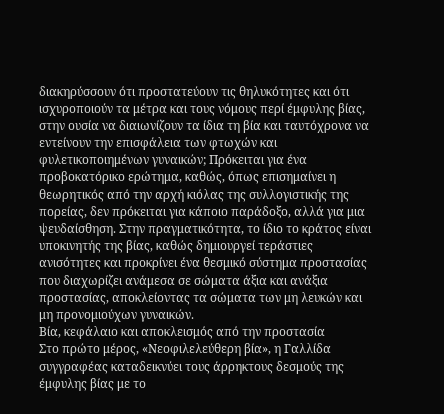διακηρύσσουν ότι προστατεύουν τις θηλυκότητες και ότι ισχυροποιούν τα μέτρα και τους νόμους περί έμφυλης βίας, στην ουσία να διαιωνίζουν τα ίδια τη βία και ταυτόχρονα να εντείνουν την επισφάλεια των φτωχών και φυλετικοποιημένων γυναικών; Πρόκειται για ένα προβοκατόρικο ερώτημα, καθώς, όπως επισημαίνει η θεωρητικός από την αρχή κιόλας της συλλογιστικής της πορείας, δεν πρόκειται για κάποιο παράδοξο, αλλά για μια ψευδαίσθηση. Στην πραγματικότητα, το ίδιο το κράτος είναι υποκινητής της βίας, καθώς δημιουργεί τεράστιες ανισότητες και προκρίνει ένα θεσμικό σύστημα προστασίας που διαχωρίζει ανάμεσα σε σώματα άξια και ανάξια προστασίας, αποκλείοντας τα σώματα των μη λευκών και μη προνομιούχων γυναικών.
Βία, κεφάλαιο και αποκλεισμός από την προστασία
Στο πρώτο μέρος, «Νεοφιλελεύθερη βία», η Γαλλίδα συγγραφέας καταδεικνύει τους άρρηκτους δεσμούς της έμφυλης βίας με το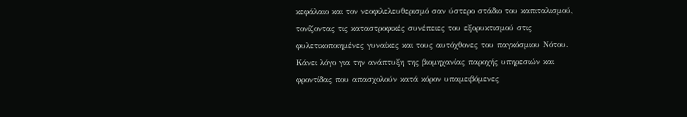κεφάλαιο και τον νεοφιλελευθερισμό σαν ύστερο στάδιο του καπιταλισμού, τονίζοντας τις καταστροφικές συνέπειες του εξορυκτισμού στις φυλετικοποιημένες γυναίκες και τους αυτόχθονες του παγκόσμιου Νότου. Κάνει λόγο για την ανάπτυξη της βιομηχανίας παροχής υπηρεσιών και φροντίδας που απασχολούν κατά κόρον υπαμειβόμενες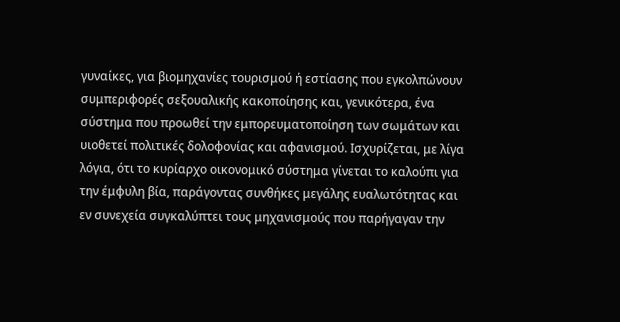γυναίκες, για βιομηχανίες τουρισμού ή εστίασης που εγκολπώνουν συμπεριφορές σεξουαλικής κακοποίησης και, γενικότερα, ένα σύστημα που προωθεί την εμπορευματοποίηση των σωμάτων και υιοθετεί πολιτικές δολοφονίας και αφανισμού. Ισχυρίζεται, με λίγα λόγια, ότι το κυρίαρχο οικονομικό σύστημα γίνεται το καλούπι για την έμφυλη βία, παράγοντας συνθήκες μεγάλης ευαλωτότητας και εν συνεχεία συγκαλύπτει τους μηχανισμούς που παρήγαγαν την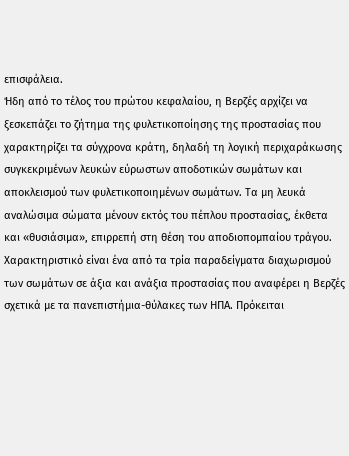επισφάλεια.
Ήδη από το τέλος του πρώτου κεφαλαίου, η Βερζές αρχίζει να ξεσκεπάζει το ζήτημα της φυλετικοποίησης της προστασίας που χαρακτηρίζει τα σύγχρονα κράτη, δηλαδή τη λογική περιχαράκωσης συγκεκριμένων λευκών εύρωστων αποδοτικών σωμάτων και αποκλεισμού των φυλετικοποιημένων σωμάτων. Τα μη λευκά αναλώσιμα σώματα μένουν εκτός του πέπλου προστασίας, έκθετα και «θυσιάσιμα», επιρρεπή στη θέση του αποδιοπομπαίου τράγου. Χαρακτηριστικό είναι ένα από τα τρία παραδείγματα διαχωρισμού των σωμάτων σε άξια και ανάξια προστασίας που αναφέρει η Βερζές σχετικά με τα πανεπιστήμια-θύλακες των ΗΠΑ. Πρόκειται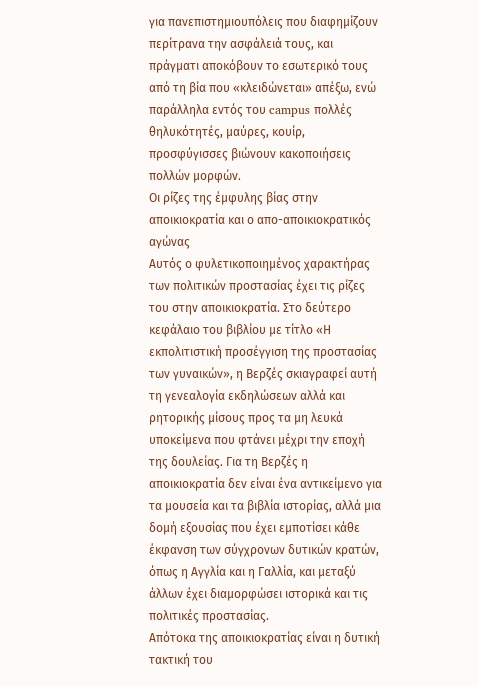για πανεπιστημιουπόλεις που διαφημίζουν περίτρανα την ασφάλειά τους, και πράγματι αποκόβουν το εσωτερικό τους από τη βία που «κλειδώνεται» απέξω, ενώ παράλληλα εντός του campus πολλές θηλυκότητές, μαύρες, κουίρ, προσφύγισσες βιώνουν κακοποιήσεις πολλών μορφών.
Οι ρίζες της έμφυλης βίας στην αποικιοκρατία και ο απο-αποικιοκρατικός αγώνας
Αυτός ο φυλετικοποιημένος χαρακτήρας των πολιτικών προστασίας έχει τις ρίζες του στην αποικιοκρατία. Στο δεύτερο κεφάλαιο του βιβλίου με τίτλο «Η εκπολιτιστική προσέγγιση της προστασίας των γυναικών», η Βερζές σκιαγραφεί αυτή τη γενεαλογία εκδηλώσεων αλλά και ρητορικής μίσους προς τα μη λευκά υποκείμενα που φτάνει μέχρι την εποχή της δουλείας. Για τη Βερζές η αποικιοκρατία δεν είναι ένα αντικείμενο για τα μουσεία και τα βιβλία ιστορίας, αλλά μια δομή εξουσίας που έχει εμποτίσει κάθε έκφανση των σύγχρονων δυτικών κρατών, όπως η Αγγλία και η Γαλλία, και μεταξύ άλλων έχει διαμορφώσει ιστορικά και τις πολιτικές προστασίας.
Απότοκα της αποικιοκρατίας είναι η δυτική τακτική του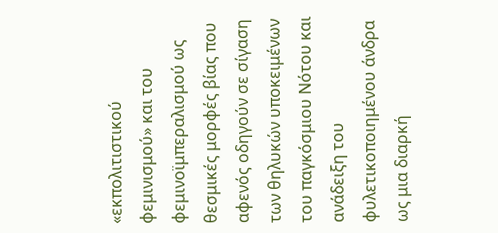«εκπολιτιστικού φεμινισμού» και του φεμινοϊμπεραλισμού ως θεσμικές μορφές βίας που αφενός οδηγούν σε σίγαση των θηλυκών υποκειμένων του παγκόσμιου Νότου και ανάδειξη του φυλετικοποιημένου άνδρα ως μια διαρκή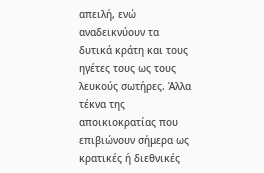απειλή, ενώ αναδεικνύουν τα δυτικά κράτη και τους ηγέτες τους ως τους λευκούς σωτήρες. Άλλα τέκνα της αποικιοκρατίας που επιβιώνουν σήμερα ως κρατικές ή διεθνικές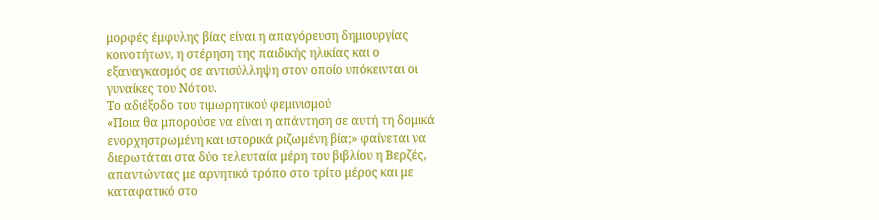μορφές έμφυλης βίας είναι η απαγόρευση δημιουργίας κοινοτήτων, η στέρηση της παιδικής ηλικίας και ο εξαναγκασμός σε αντισύλληψη στον οποίο υπόκεινται οι γυναίκες του Νότου.
Το αδιέξοδο του τιμωρητικού φεμινισμού
«Ποια θα μπορούσε να είναι η απάντηση σε αυτή τη δομικά ενορχηστρωμένη και ιστορικά ριζωμένη βία;» φαίνεται να διερωτάται στα δύο τελευταία μέρη του βιβλίου η Βερζές, απαντώντας με αρνητικό τρόπο στο τρίτο μέρος και με καταφατικό στο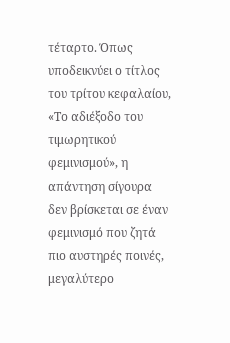τέταρτο. Όπως υποδεικνύει ο τίτλος του τρίτου κεφαλαίου, «Το αδιέξοδο του τιμωρητικού φεμινισμού», η απάντηση σίγουρα δεν βρίσκεται σε έναν φεμινισμό που ζητά πιο αυστηρές ποινές, μεγαλύτερο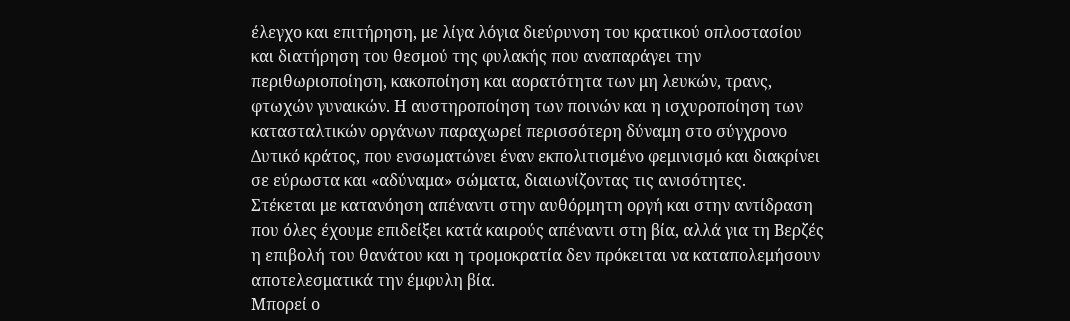έλεγχο και επιτήρηση, με λίγα λόγια διεύρυνση του κρατικού οπλοστασίου και διατήρηση του θεσμού της φυλακής που αναπαράγει την περιθωριοποίηση, κακοποίηση και αορατότητα των μη λευκών, τρανς, φτωχών γυναικών. Η αυστηροποίηση των ποινών και η ισχυροποίηση των κατασταλτικών οργάνων παραχωρεί περισσότερη δύναμη στο σύγχρονο Δυτικό κράτος, που ενσωματώνει έναν εκπολιτισμένο φεμινισμό και διακρίνει σε εύρωστα και «αδύναμα» σώματα, διαιωνίζοντας τις ανισότητες.
Στέκεται με κατανόηση απέναντι στην αυθόρμητη οργή και στην αντίδραση που όλες έχουμε επιδείξει κατά καιρούς απέναντι στη βία, αλλά για τη Βερζές η επιβολή του θανάτου και η τρομοκρατία δεν πρόκειται να καταπολεμήσουν αποτελεσματικά την έμφυλη βία.
Μπορεί ο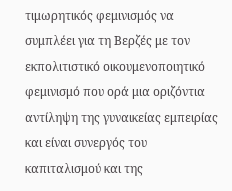τιμωρητικός φεμινισμός να συμπλέει για τη Βερζές με τον εκπολιτιστικό οικουμενοποιητικό φεμινισμό που ορά μια οριζόντια αντίληψη της γυναικείας εμπειρίας και είναι συνεργός του καπιταλισμού και της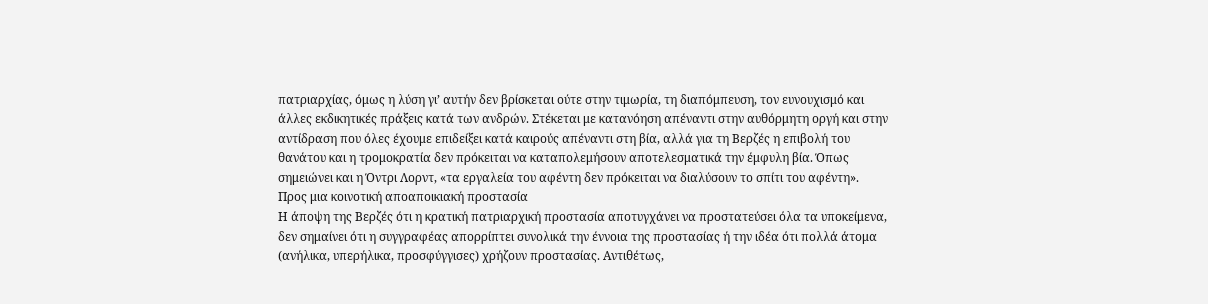πατριαρχίας, όμως η λύση γι’ αυτήν δεν βρίσκεται ούτε στην τιμωρία, τη διαπόμπευση, τον ευνουχισμό και άλλες εκδικητικές πράξεις κατά των ανδρών. Στέκεται με κατανόηση απέναντι στην αυθόρμητη οργή και στην αντίδραση που όλες έχουμε επιδείξει κατά καιρούς απέναντι στη βία, αλλά για τη Βερζές η επιβολή του θανάτου και η τρομοκρατία δεν πρόκειται να καταπολεμήσουν αποτελεσματικά την έμφυλη βία. Όπως σημειώνει και η Όντρι Λορντ, «τα εργαλεία του αφέντη δεν πρόκειται να διαλύσουν το σπίτι του αφέντη».
Προς μια κοινοτική αποαποικιακή προστασία
Η άποψη της Βερζές ότι η κρατική πατριαρχική προστασία αποτυγχάνει να προστατεύσει όλα τα υποκείμενα, δεν σημαίνει ότι η συγγραφέας απορρίπτει συνολικά την έννοια της προστασίας ή την ιδέα ότι πολλά άτομα (ανήλικα, υπερήλικα, προσφύγγισες) χρήζουν προστασίας. Αντιθέτως,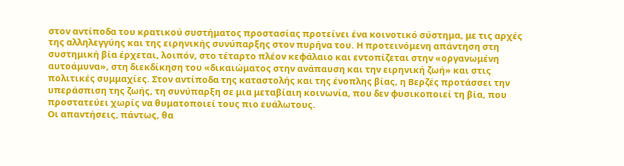στον αντίποδα του κρατικού συστήματος προστασίας προτείνει ένα κοινοτικό σύστημα, με τις αρχές της αλληλεγγύης και της ειρηνικής συνύπαρξης στον πυρήνα του. Η προτεινόμενη απάντηση στη συστημική βία έρχεται, λοιπόν, στο τέταρτο πλέον κεφάλαιο και εντοπίζεται στην «οργανωμένη αυτοάμυνα», στη διεκδίκηση του «δικαιώματος στην ανάπαυση και την ειρηνική ζωή» και στις πολιτικές συμμαχίες. Στον αντίποδα της καταστολής και της ένοπλης βίας, η Βερζές προτάσσει την υπεράσπιση της ζωής, τη συνύπαρξη σε μια μεταβίαιη κοινωνία, που δεν φυσικοποιεί τη βία, που προστατεύει χωρίς να θυματοποιεί τους πιο ευάλωτους.
Οι απαντήσεις, πάντως, θα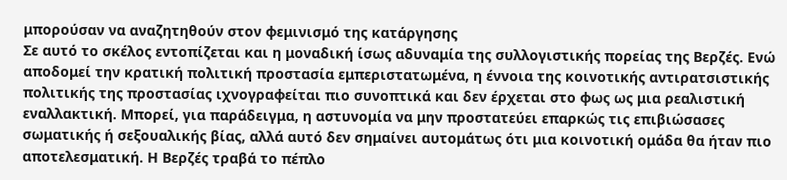μπορούσαν να αναζητηθούν στον φεμινισμό της κατάργησης
Σε αυτό το σκέλος εντοπίζεται και η μοναδική ίσως αδυναμία της συλλογιστικής πορείας της Βερζές. Ενώ αποδομεί την κρατική πολιτική προστασία εμπεριστατωμένα, η έννοια της κοινοτικής αντιρατσιστικής πολιτικής της προστασίας ιχνογραφείται πιο συνοπτικά και δεν έρχεται στο φως ως μια ρεαλιστική εναλλακτική. Μπορεί, για παράδειγμα, η αστυνομία να μην προστατεύει επαρκώς τις επιβιώσασες σωματικής ή σεξουαλικής βίας, αλλά αυτό δεν σημαίνει αυτομάτως ότι μια κοινοτική ομάδα θα ήταν πιο αποτελεσματική. Η Βερζές τραβά το πέπλο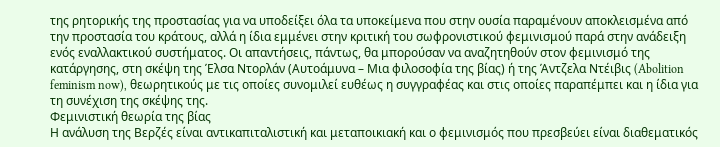της ρητορικής της προστασίας για να υποδείξει όλα τα υποκείμενα που στην ουσία παραμένουν αποκλεισμένα από την προστασία του κράτους, αλλά η ίδια εμμένει στην κριτική του σωφρονιστικού φεμινισμού παρά στην ανάδειξη ενός εναλλακτικού συστήματος. Οι απαντήσεις, πάντως, θα μπορούσαν να αναζητηθούν στον φεμινισμό της κατάργησης, στη σκέψη της Έλσα Ντορλάν (Αυτοάμυνα – Μια φιλοσοφία της βίας) ή της Άντζελα Ντέιβις (Abolition feminism now), θεωρητικούς με τις οποίες συνομιλεί ευθέως η συγγραφέας και στις οποίες παραπέμπει και η ίδια για τη συνέχιση της σκέψης της.
Φεμινιστική θεωρία της βίας
Η ανάλυση της Βερζές είναι αντικαπιταλιστική και μεταποικιακή και ο φεμινισμός που πρεσβεύει είναι διαθεματικός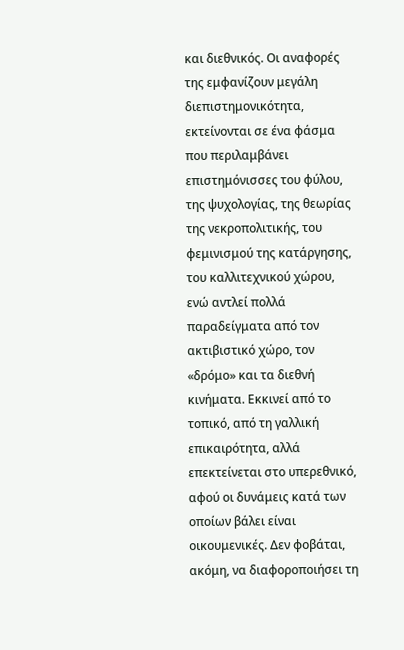και διεθνικός. Οι αναφορές της εμφανίζουν μεγάλη διεπιστημονικότητα, εκτείνονται σε ένα φάσμα που περιλαμβάνει επιστημόνισσες του φύλου, της ψυχολογίας, της θεωρίας της νεκροπολιτικής, του φεμινισμού της κατάργησης, του καλλιτεχνικού χώρου, ενώ αντλεί πολλά παραδείγματα από τον ακτιβιστικό χώρο, τον «δρόμο» και τα διεθνή κινήματα. Εκκινεί από το τοπικό, από τη γαλλική επικαιρότητα, αλλά επεκτείνεται στο υπερεθνικό, αφού οι δυνάμεις κατά των οποίων βάλει είναι οικουμενικές. Δεν φοβάται, ακόμη, να διαφοροποιήσει τη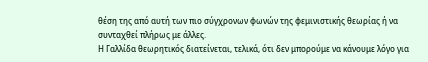θέση της από αυτή των πιο σύγχρονων φωνών της φεμινιστικής θεωρίας ή να συνταχθεί πλήρως με άλλες.
Η Γαλλίδα θεωρητικός διατείνεται, τελικά, ότι δεν μπορούμε να κάνουμε λόγο για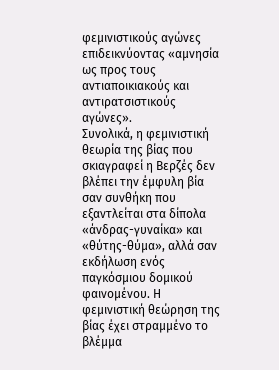φεμινιστικούς αγώνες επιδεικνύοντας «αμνησία ως προς τους αντιαποικιακούς και αντιρατσιστικούς αγώνες».
Συνολικά, η φεμινιστική θεωρία της βίας που σκιαγραφεί η Βερζές δεν βλέπει την έμφυλη βία σαν συνθήκη που εξαντλείται στα δίπολα «άνδρας-γυναίκα» και «θύτης-θύμα», αλλά σαν εκδήλωση ενός παγκόσμιου δομικού φαινομένου. Η φεμινιστική θεώρηση της βίας έχει στραμμένο το βλέμμα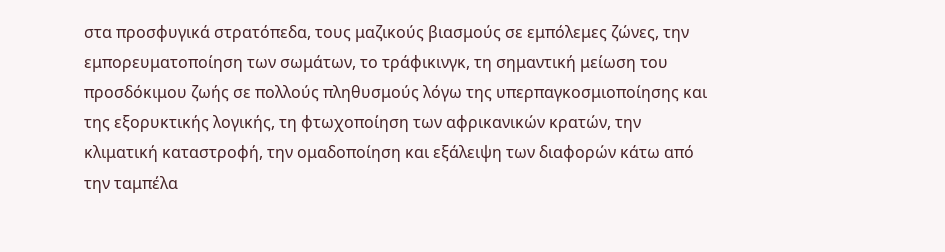στα προσφυγικά στρατόπεδα, τους μαζικούς βιασμούς σε εμπόλεμες ζώνες, την εμπορευματοποίηση των σωμάτων, το τράφικινγκ, τη σημαντική μείωση του προσδόκιμου ζωής σε πολλούς πληθυσμούς λόγω της υπερπαγκοσμιοποίησης και της εξορυκτικής λογικής, τη φτωχοποίηση των αφρικανικών κρατών, την κλιματική καταστροφή, την ομαδοποίηση και εξάλειψη των διαφορών κάτω από την ταμπέλα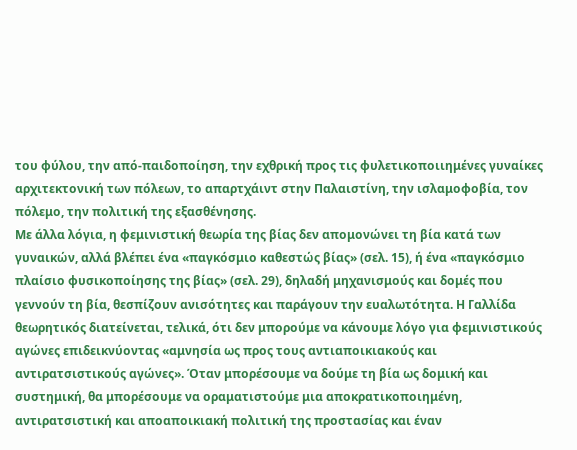του φύλου, την από-παιδοποίηση, την εχθρική προς τις φυλετικοποιιημένες γυναίκες αρχιτεκτονική των πόλεων, το απαρτχάιντ στην Παλαιστίνη, την ισλαμοφοβία, τον πόλεμο, την πολιτική της εξασθένησης.
Με άλλα λόγια, η φεμινιστική θεωρία της βίας δεν απομονώνει τη βία κατά των γυναικών, αλλά βλέπει ένα «παγκόσμιο καθεστώς βίας» (σελ. 15), ή ένα «παγκόσμιο πλαίσιο φυσικοποίησης της βίας» (σελ. 29), δηλαδή μηχανισμούς και δομές που γεννούν τη βία, θεσπίζουν ανισότητες και παράγουν την ευαλωτότητα. Η Γαλλίδα θεωρητικός διατείνεται, τελικά, ότι δεν μπορούμε να κάνουμε λόγο για φεμινιστικούς αγώνες επιδεικνύοντας «αμνησία ως προς τους αντιαποικιακούς και αντιρατσιστικούς αγώνες». Όταν μπορέσουμε να δούμε τη βία ως δομική και συστημική, θα μπορέσουμε να οραματιστούμε μια αποκρατικοποιημένη, αντιρατσιστική και αποαποικιακή πολιτική της προστασίας και έναν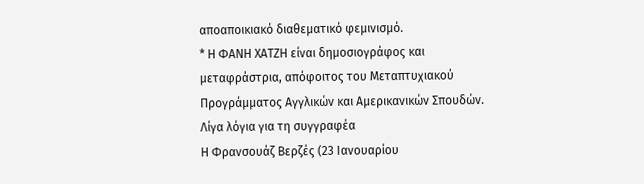αποαποικιακό διαθεματικό φεμινισμό.
* Η ΦΑΝΗ ΧΑΤΖΗ είναι δημοσιογράφος και μεταφράστρια, απόφοιτος του Μεταπτυχιακού Προγράμματος Αγγλικών και Αμερικανικών Σπουδών.
Λίγα λόγια για τη συγγραφέα
Η Φρανσουάζ Βερζές (23 Ιανουαρίου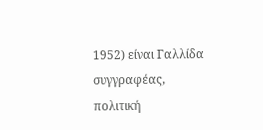1952) είναι Γαλλίδα συγγραφέας, πολιτική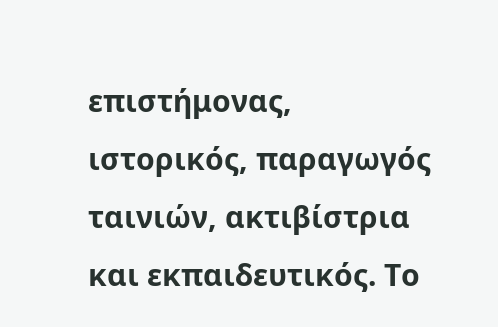επιστήμονας, ιστορικός, παραγωγός ταινιών, ακτιβίστρια και εκπαιδευτικός. Το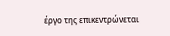έργο της επικεντρώνεται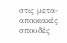στις μετα-αποικιακές σπουδές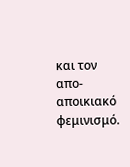και τον απο-αποικιακό φεμινισμό.